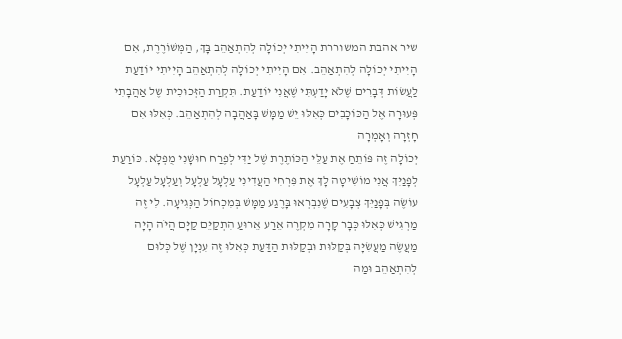שיר אהבת המשוררת הָיִיתִי יְכוֹלָה לְהִתְאַהֵב בָּךְ, הַמְּשׁוֹרֶרֶת, אִם הָיִיתִי יְכוֹלָה לְהִתְאַהֵב. אִם הָיִיתִי יְכוֹלָה לְהִתְאַהֵב הָיִיתִי יוֹדַעַת לַעֲשׂוֹת דְּבָרִים שֶׁלֹא יָדַעְתִּי שֶׁאֲנִי יוֹדַעַת. תִּקְרַת הַזְּכוּכִית שֶל אַהֲבָתִי פְּעוּרָה אֶל הַכּוֹכָבִים כְּאִלּוּ יֵשׁ מַמָּשׁ בָּאַהֲבָה לְהִתְאַהֵב. כְּאִלּוּ אִם חָזְרָה וְאָמְרָה
יְכוֹלָה זֶה פּוֹתֵחַ אֶת עַלֵּי הַכּוֹתֶרֶת שֶׁל יַדִּי לְפֶרַח חוּשָׁנִי מֻפְלָא. כּוֹרַעַת לְפָנַיִּךְ אֲנִי מוֹשִׁיטָה לָךְ אֶת פִּרְחִי הַעֲדִינִי עַלְעָל עַלְעָל וְעַלְעָל עַלְעָל עוֹשֶׂה בְּפָנַיִּךְ צְבָעִים שֶׁנִבְרְאוּ בָּרֶגַע מַמָּשׁ בְּמִכְחוֹל הַנְּגִיעָה. לִי זֶה מַרְגִּישׁ כְּאִלּוּ כְּבָר קָרָה מִקְרֶה אֵרַע אֵרוּעַ הִתְקַיֵּם קַיָּם הֲיֹה הָיָה מַעֲשֶׂה מַעֲשִׂיָּה בְּקַלּוּת וּבְקַלּוּת הַדַּעַת כְּאִלּוּ זֶה עִנְיָן שֶׁל כְּלוּם
לְהִתְאַהֵב וּמַה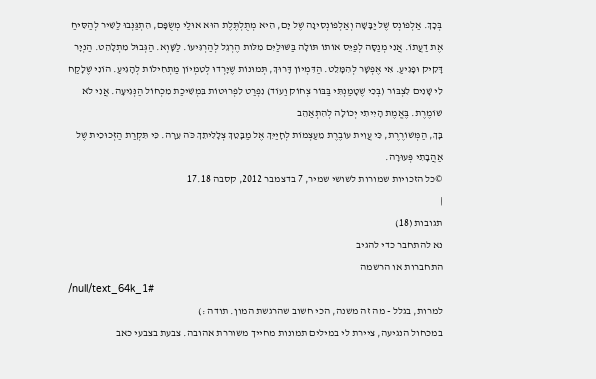בְּכָךְ. אַלְפוֹנְס שֶׁל יַבָּשָׁה וְאַלְפוֹנְסִינָה שֶׁל יָם, הִיא מְתֻלְתֶּלֶת הוּא אוּלַי מְשֻׂפָּם, הִתְגַּנְּבוּ לַשִׁיר לְהַסִּיחַ אֶת דַעֲתוֹ. אֲנִי מְנַסָּה לְפַיֵּס אוֹתוֹ תּוֹלָה בַּשּׁוּלַיִּם מִלּות הֶרְגֵל לְהַרְגִּיעוֹ. לַשָּׁוְא. הַגְּבוּל מִתְלָהֵט. הַנְיָר דָּקִיק וּפָגִיעַ. אִי אֶפְשָׁר לְהִמָּלֵט. הַדִּמְיוֹן דָּרוּךְ, תְּמוּנוֹת שֶׁיָרְדוּ לְטִמְיוֹן מַתְחִילוֹת לְהָגִיעַ. הוֹנִי שֶׁלָקַח לִי שָׁנִים לִצְבּוֹר (בְּכִי שֶׁטָמַנְתִּי בַּבּוֹר צְחוֹק וַעוֹד) נִפְרַט לִפְרוּטוֹת בִּמְשִׁיכַת מִכְחוֹל הַנְּגִיעָה. אֲנִי לֹא שׁוֹמֶרֶת. בֶּאֱמֶת הָיִיתִי יְכוֹלָה לְהִתְאַהֵב
בָּךְ, הַמְּשׁוֹרֶרֶת, כִּי עֲוִית עוֹבֶרֶת מֵעַצְמוֹת לְחָיַיִּךְ אֶל מַבָּטֵךְ צְלָלִיתֵךְ כֹּה עֵרָה. כִּי תִּקְרַת הַזְּכוּכִית שֶׁל אַהֲבָתִי פְּעוּרָה.
©כל הזכויות שמורות לשושי שמיר, 7 בדצמבר 2012, קסבה 17.18
|
תגובות (18)
נא להתחבר כדי להגיב
התחברות או הרשמה
/null/text_64k_1#
למרות, בגלל - מה זה משנה, הכי חשוב שהרגשת המון. תודה :)
במכחול הנגיעה, ציירת לי במילים תמונות מחייך משוררת אהובה. צבעת בצבעי כאב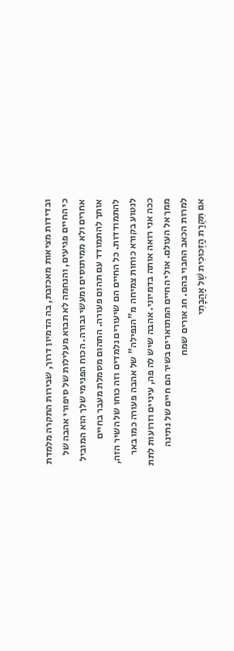ובדידות מציאות מאכזבת, בה הדמיון דרוך, שבירות התקרה מלמדת כי החיים פגיעים, והנחמה לא תבוא מעלילות של סיפורי אהבה של אחרים ולא ממיתוסים ומעשי גבורה. הכוח הפנימי שלך הוא המוביל אותך להתמודד עם תהום פעורה. התהום מסמלת מעבר בחיים להתמודדות. כל החיים הם שיעורים נלמדים וזה כוחו של השיר הזה, לנטוע בקורא כוחות צמיחה מ"הנפילה" של אהבה פעורה כמו באר ככה אני רואה אותה בדמיוני. אהבה שיש לה פה, עיניים וזרועות לתת ממך אל העולם. אולי החיים המתוארים בשיר הם חיים של נתינה למרות הכאב החבוי בהם. חג אורים שמח
אם תִּקְרַת הַזְּכוּכִית שֶׁל אַהֲבָתִי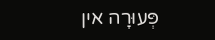פְּעוּרָה אין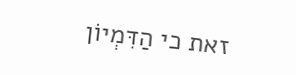זאת כי הַדִּמְיוֹן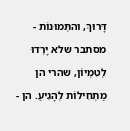דָּרוּךְ, והתְּמוּנוֹת - מסתבר שלא יָרְדוּ לְטִמְיוֹן, שהרי הן מַתְחִילוֹת לְהָגִיעַ. הן -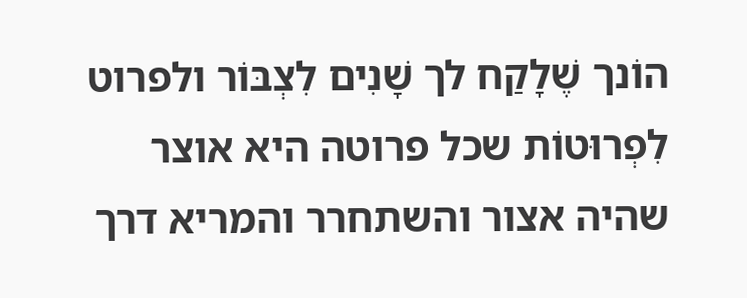הוֹנך שֶׁלָקַח לך שָׁנִים לִצְבּוֹר ולפרוט לִפְרוּטוֹת שכל פרוטה היא אוצר שהיה אצור והשתחרר והמריא דרך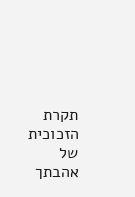תקרת הזכוכית של אהבתך